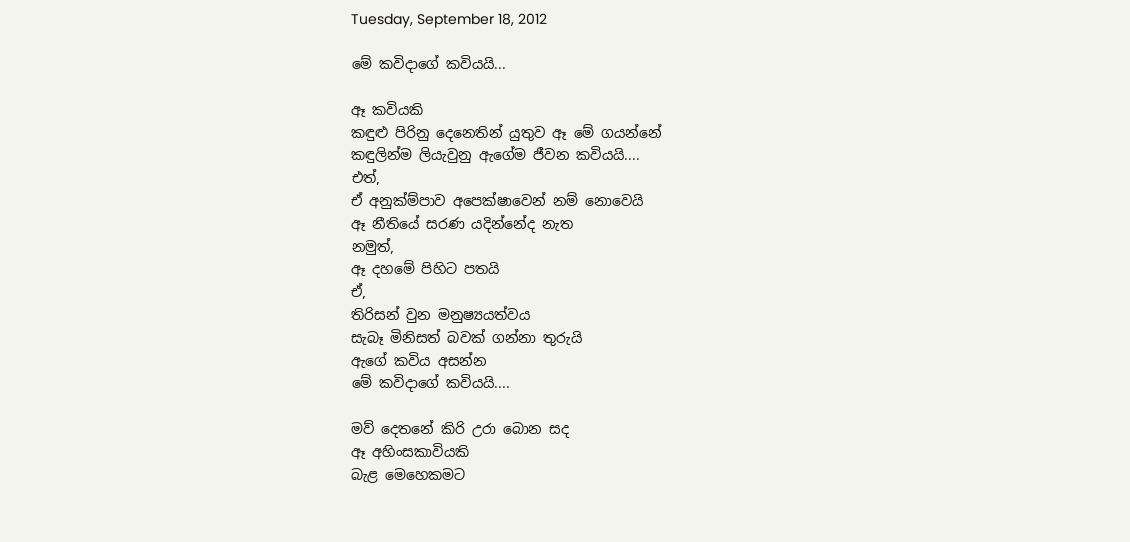Tuesday, September 18, 2012

මේ කවිදාගේ කවියයි...

ඈ කවියකි
කඳුළු පිරිනු දෙනෙතින් යුතුව ඈ මේ ගයන්නේ
කඳුලින්ම ලියැවුනු ඇගේම ජීවන කවියයි....
එත්,
ඒ අනුක්ම්පාව අපෙක්ෂාවෙන් නම් නොවෙයි
ඈ නීතියේ සරණ යදින්නේද නැත
නමුත්,
ඈ දහමේ පිහිට පතයි
ඒ,
තිරිසන් වුන මනුෂ්‍යයත්වය
සැබෑ මිනිසත් බවක් ගන්නා තුරුයි
ඇගේ කවිය අසන්න
මේ කවිදාගේ කවියයි....

මව් දෙතනේ කිරි උරා බොන සද
ඈ අහිංසකාවියකි
බැළ මෙහෙකමට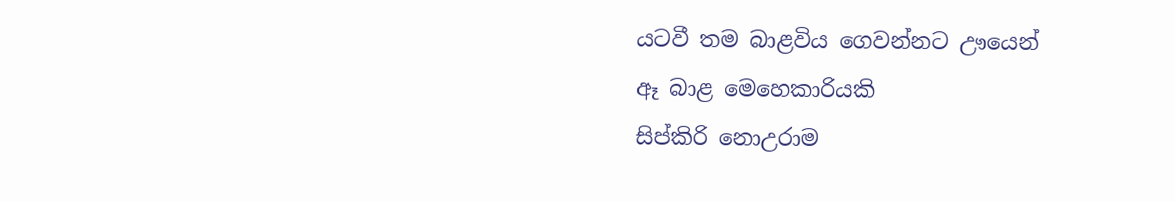යටවී තම බාළවිය ගෙවන්නට ඌයෙන්
ඈ බාළ මෙහෙකාරියකි
සිප්කිරි නොඋරාම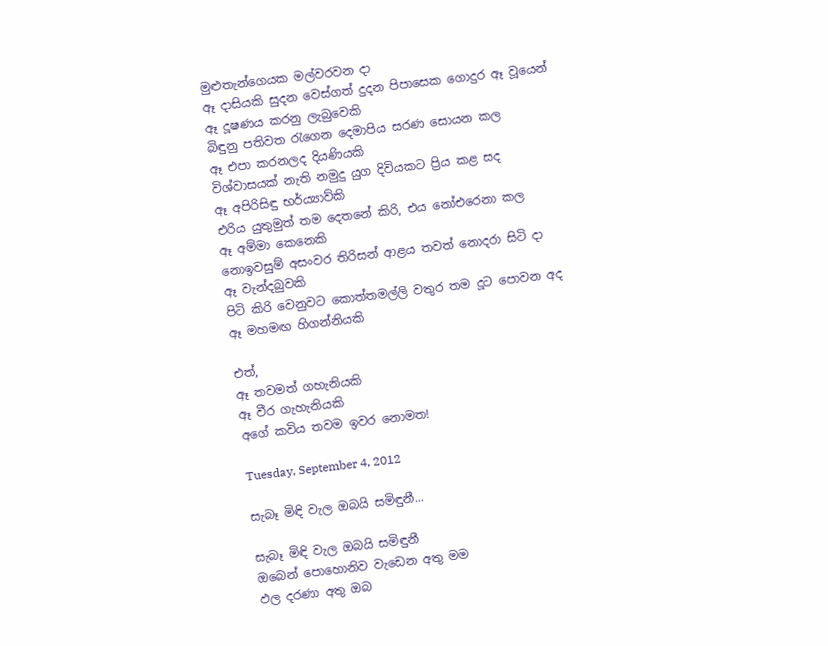මුළුතැන්ගෙයක මල්වරවන දා
ඈ දාසියකි සුදන වෙස්ගත් දුදන පිපාසෙක ගොදුර ඈ වූයෙන්
ඈ දූෂණය කරනු ලැබුවෙකි
බිඳුනු පතිවත රැගෙන දෙමාපිය සරණ සොයන කල
ඈ එපා කරනලද දියණියකි
විශ්වාසයක් නැති නමුදු යුග දිවියකට ප්‍රිය කළ සද
ඈ අපිරිසිඳු භර්ය්‍යාව්කි
එරිය යුතුමුත් තම දෙතනේ කිරි, එය නෝඑරෙනා කල
ඈ අම්මා කෙනෙකි
නොඉවසුම් අසංවර තිරිසන් ආළය තවත් නොදරා සිටි දා
ඈ වැන්දබුවකි
පිටි කිරි වෙනුවට කොත්තමල්ලි වතුර තම දූට පොවන අද
ඈ මහමඟ හිගන්නියකි

එත්,
ඈ තවමත් ගහැනියකි
ඈ වීර ගැහැනියකි
අගේ කවිය තවම ඉවර නොමත!

Tuesday, September 4, 2012

සැබෑ මිඳි වැල ඔබයි සමිඳුනී...

සැබෑ මිඳි වැල ඔබයි සමිඳුනී
ඔබෙන් පොහොනිව වැඩෙන අතු මම
ඵල දරණා අතු ඔබ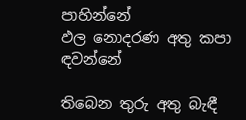පාහින්නේ
ඵල නොදරණ අතු කපා ඳවන්නේ

තිබෙන තුරු අතු බැඳී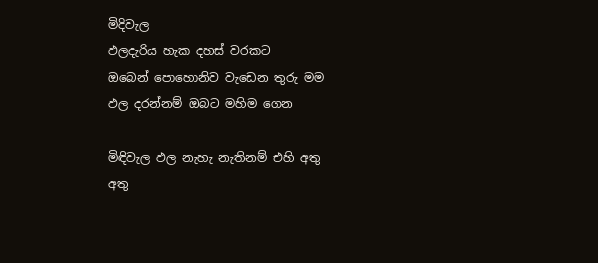මිදිවැල
ඵලදැරිය හැක දහස් වරකට
ඔබෙන් පොහොනිව වැඩෙන තුරු මම
ඵල දරන්නම් ඔබට මහිම ගෙන

මිඳිවැල ඵල නැහැ නැතිනම් එහි අතු
අතු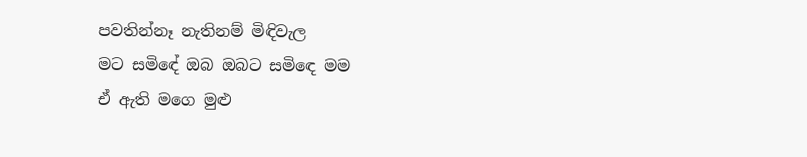පවතින්නෑ නැතිනම් මිඳිවැල
මට සමිඳේ ඔබ ඔබට සමිඳෙ මම
ඒ ඇති මගෙ මුළු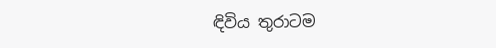ඳිවිය තුරාටම